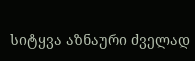სიტყვა აზნაური ძველად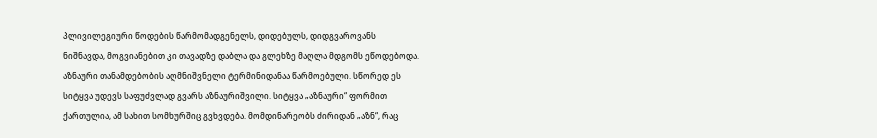პლივილეგიური წოდების წარმომადგენელს, დიდებულს, დიდგვაროვანს ნიშნავდა, მოგვიანებით კი თავადზე დაბლა და გლეხზე მაღლა მდგომს ეწოდებოდა. აზნაური თანამდებობის აღმნიშვნელი ტერმინიდანაა წარმოებული. სწორედ ეს სიტყვა უდევს საფუძვლად გვარს აზნაურიშვილი. სიტყვა „აზნაური“ ფორმით ქართულია, ამ სახით სომხურშიც გვხვდება. მომდინარეობს ძირიდან „აზნ“, რაც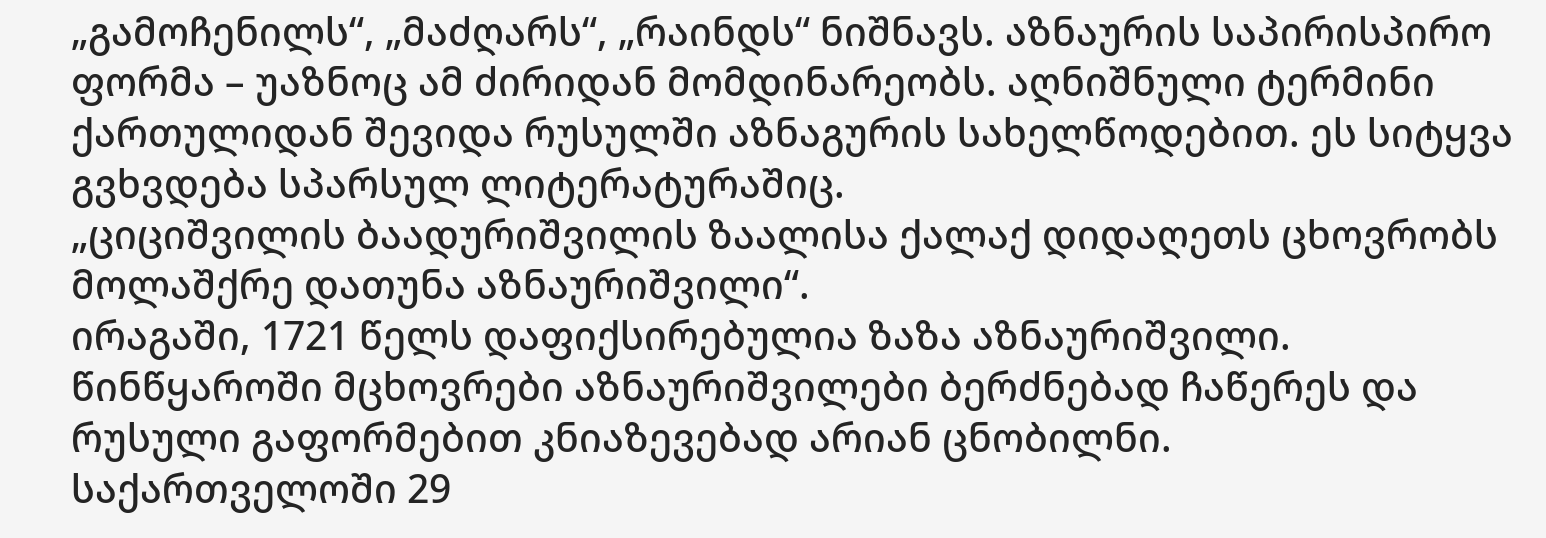„გამოჩენილს“, „მაძღარს“, „რაინდს“ ნიშნავს. აზნაურის საპირისპირო ფორმა – უაზნოც ამ ძირიდან მომდინარეობს. აღნიშნული ტერმინი ქართულიდან შევიდა რუსულში აზნაგურის სახელწოდებით. ეს სიტყვა გვხვდება სპარსულ ლიტერატურაშიც.
„ციციშვილის ბაადურიშვილის ზაალისა ქალაქ დიდაღეთს ცხოვრობს მოლაშქრე დათუნა აზნაურიშვილი“.
ირაგაში, 1721 წელს დაფიქსირებულია ზაზა აზნაურიშვილი.
წინწყაროში მცხოვრები აზნაურიშვილები ბერძნებად ჩაწერეს და რუსული გაფორმებით კნიაზევებად არიან ცნობილნი.
საქართველოში 29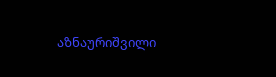აზნაურიშვილი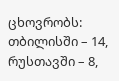ცხოვრობს: თბილისში – 14, რუსთავში – 8,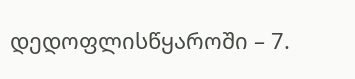დედოფლისწყაროში – 7.